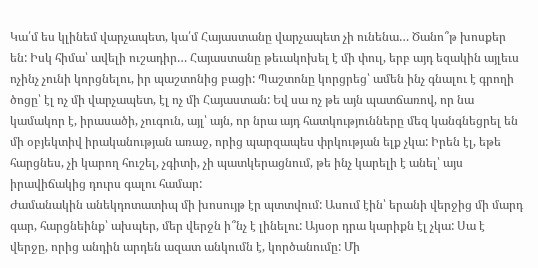Կա՛մ ես կլինեմ վարչապետ, կա՛մ Հայաստանը վարչապետ չի ունենա… Ծանո՞թ խոսքեր են: Իսկ հիմա՝ ավելի ուշադիր… Հայաստանը թեւակոխել է մի փուլ, երբ այդ եզակին այլեւս ոչինչ չունի կորցնելու, իր պաշտոնից բացի: Պաշտոնը կորցրեց՝ ամեն ինչ գնալու է գրողի ծոցը՝ էլ ոչ մի վարչապետ, էլ ոչ մի Հայաստան: Եվ սա ոչ թե այն պատճառով, որ նա կամակոր է, իրասածի, չուգուն, այլ՝ այն, որ նրա այդ հատկությունները մեզ կանգնեցրել են մի օբյեկտիվ իրականության առաջ, որից պարզապես փրկության ելք չկա: Իրեն էլ, եթե հարցնես, չի կարող հուշել, չգիտի, չի պատկերացնում, թե ինչ կարելի է անել՝ այս իրավիճակից դուրս գալու համար:
Ժամանակին անեկդոտատիպ մի խոսույթ էր պտտվում: Ասում էին՝ երանի վերջից մի մարդ գար, հարցնեինք՝ ախպեր, մեր վերջն ի՞նչ է լինելու: Այսօր դրա կարիքն էլ չկա: Սա է վերջը, որից անդին արդեն ազատ անկումն է, կործանումը: Մի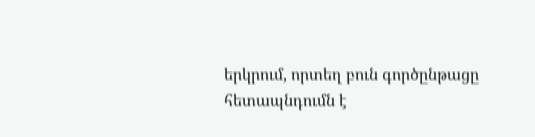երկրում, որտեղ բուն գործընթացը հետապնդումն է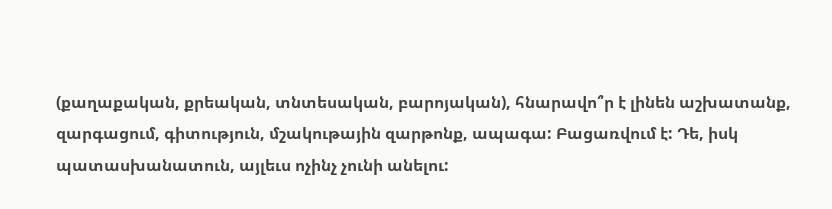(քաղաքական, քրեական, տնտեսական, բարոյական), հնարավո՞ր է լինեն աշխատանք, զարգացում, գիտություն, մշակութային զարթոնք, ապագա: Բացառվում է: Դե, իսկ պատասխանատուն, այլեւս ոչինչ չունի անելու: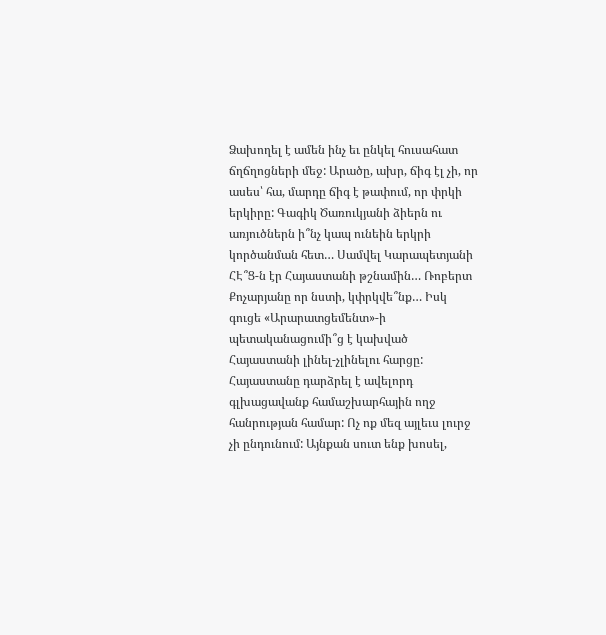Ձախողել է ամեն ինչ եւ ընկել հուսահատ ճղճղոցների մեջ: Արածը, ախր, ճիգ էլ չի, որ ասես՝ հա, մարդը ճիգ է թափում, որ փրկի երկիրը: Գագիկ Ծառուկյանի ձիերն ու առյուծներն ի՞նչ կապ ունեին երկրի կործանման հետ… Սամվել Կարապետյանի ՀԷ՞Ց-ն էր Հայաստանի թշնամին… Ռոբերտ Քոչարյանը որ նստի, կփրկվե՞նք… Իսկ գուցե «Արարատցեմենտ»-ի պետականացումի՞ց է կախված Հայաստանի լինել-չլինելու հարցը:
Հայաստանը դարձրել է ավելորդ գլխացավանք համաշխարհային ողջ հանրության համար: Ոչ ոք մեզ այլեւս լուրջ չի ընդունում: Այնքան սուտ ենք խոսել,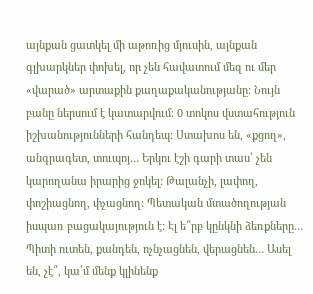այնքան ցատկել մի աթոռից մյուսին, այնքան գլխարկներ փոխել, որ չեն հավատում մեզ ու մեր «վարած» արտաքին քաղաքականությանը: Նույն բանը ներսում է կատարվում։ 0 տոկոս վստահություն իշխանությունների հանդեպ: Ստախոս են, «քցող», անգրագետ, տուպոյ… Երկու էշի գարի տաս՝ չեն կարողանա իրարից ջոկել: Թալանչի, լափող, փոշիացնող, փչացնող: Պետական մտածողության իսպառ բացակայություն է: Էլ ե՞րբ կընկնի ձեռքները… Պիտի ուտեն, քանդեն, ոչնչացնեն, վերացնեն… Ասել են, չէ՞, կա՛մ մենք կլինենք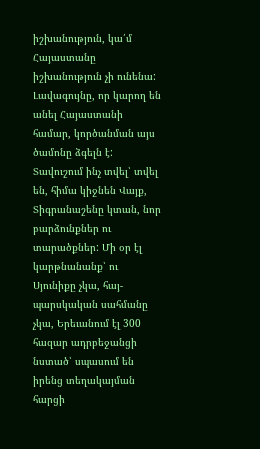իշխանություն, կա՛մ Հայաստանը իշխանություն չի ունենա:
Լավագույնը, որ կարող են անել Հայաստանի համար, կործանման այս ծամոնը ձգելն է: Տավուշում ինչ տվել՝ տվել են, հիմա կիջնեն Վայք, Տիգրանաշենը կտան, նոր բարձունքներ ու տարածքներ: Մի օր էլ կարթնանանք՝ ու Սյունիքը չկա, հայ-պարսկական սահմանը չկա, Երեւանում էլ 300 հազար ադրբեջանցի նստած՝ սպասում են իրենց տեղակայման հարցի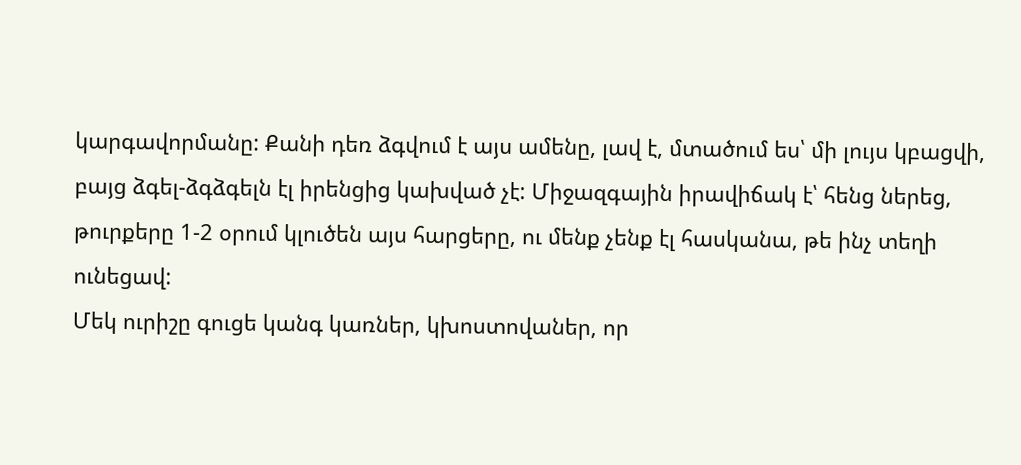կարգավորմանը: Քանի դեռ ձգվում է այս ամենը, լավ է, մտածում ես՝ մի լույս կբացվի, բայց ձգել-ձգձգելն էլ իրենցից կախված չէ: Միջազգային իրավիճակ է՝ հենց ներեց, թուրքերը 1-2 օրում կլուծեն այս հարցերը, ու մենք չենք էլ հասկանա, թե ինչ տեղի ունեցավ:
Մեկ ուրիշը գուցե կանգ կառներ, կխոստովաներ, որ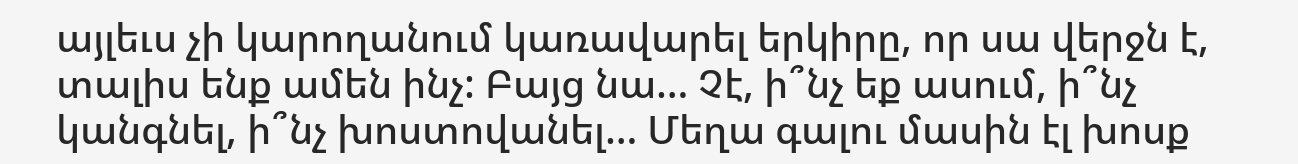այլեւս չի կարողանում կառավարել երկիրը, որ սա վերջն է, տալիս ենք ամեն ինչ: Բայց նա… Չէ, ի՞նչ եք ասում, ի՞նչ կանգնել, ի՞նչ խոստովանել… Մեղա գալու մասին էլ խոսք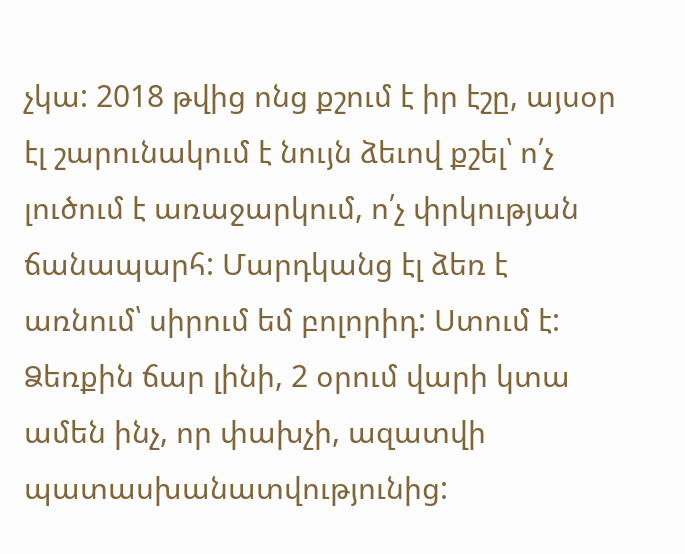չկա: 2018 թվից ոնց քշում է իր էշը, այսօր էլ շարունակում է նույն ձեւով քշել՝ ո՛չ լուծում է առաջարկում, ո՛չ փրկության ճանապարհ: Մարդկանց էլ ձեռ է առնում՝ սիրում եմ բոլորիդ: Ստում է: Ձեռքին ճար լինի, 2 օրում վարի կտա ամեն ինչ, որ փախչի, ազատվի պատասխանատվությունից: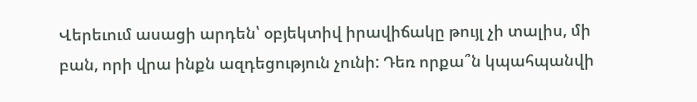Վերեւում ասացի արդեն՝ օբյեկտիվ իրավիճակը թույլ չի տալիս, մի բան, որի վրա ինքն ազդեցություն չունի: Դեռ որքա՞ն կպահպանվի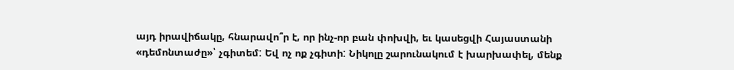այդ իրավիճակը, հնարավո՞ր է, որ ինչ-որ բան փոխվի, եւ կասեցվի Հայաստանի «դեմոնտաժը»՝ չգիտեմ: Եվ ոչ ոք չգիտի: Նիկոլը շարունակում է խարխափել, մենք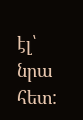էլ՝ նրա հետ: